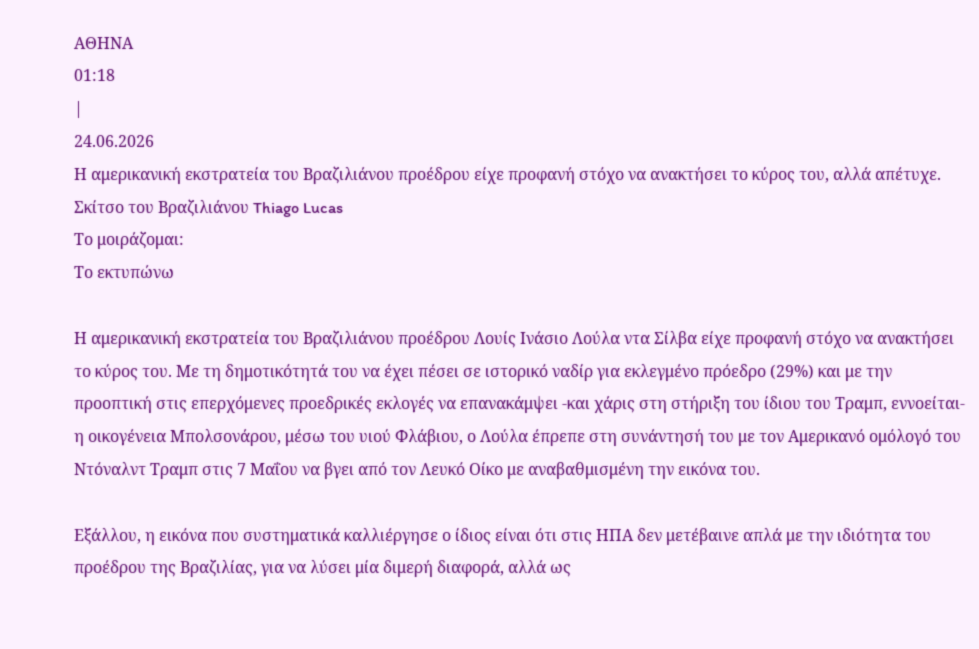ΑΘΗΝΑ
01:18
|
24.06.2026
Η αμερικανική εκστρατεία του Βραζιλιάνου προέδρου είχε προφανή στόχο να ανακτήσει το κύρος του, αλλά απέτυχε.
Σκίτσο του Βραζιλιάνου Thiago Lucas
Το μοιράζομαι:
Το εκτυπώνω

Η αμερικανική εκστρατεία του Βραζιλιάνου προέδρου Λουίς Ινάσιο Λούλα ντα Σίλβα είχε προφανή στόχο να ανακτήσει το κύρος του. Με τη δημοτικότητά του να έχει πέσει σε ιστορικό ναδίρ για εκλεγμένο πρόεδρο (29%) και με την προοπτική στις επερχόμενες προεδρικές εκλογές να επανακάμψει -και χάρις στη στήριξη του ίδιου του Τραμπ, εννοείται- η οικογένεια Μπολσονάρου, μέσω του υιού Φλάβιου, ο Λούλα έπρεπε στη συνάντησή του με τον Αμερικανό ομόλογό του Ντόναλντ Τραμπ στις 7 Μαΐου να βγει από τον Λευκό Οίκο με αναβαθμισμένη την εικόνα του.

Εξάλλου, η εικόνα που συστηματικά καλλιέργησε ο ίδιος είναι ότι στις ΗΠΑ δεν μετέβαινε απλά με την ιδιότητα του προέδρου της Βραζιλίας, για να λύσει μία διμερή διαφορά, αλλά ως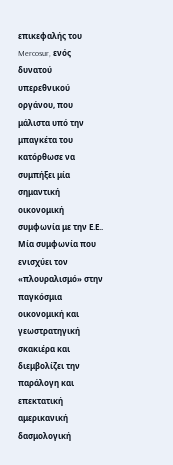επικεφαλής του Mercosur, ενός δυνατού υπερεθνικού οργάνου, που μάλιστα υπό την μπαγκέτα του κατόρθωσε να συμπήξει μία σημαντική οικονομική συμφωνία με την Ε.Ε.. Μία συμφωνία που ενισχύει τον «πλουραλισμό» στην παγκόσμια οικονομική και γεωστρατηγική σκακιέρα και διεμβολίζει την παράλογη και επεκτατική αμερικανική δασμολογική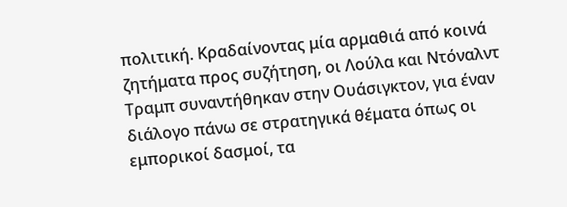πολιτική. Κραδαίνοντας μία αρμαθιά από κοινά ζητήματα προς συζήτηση, οι Λούλα και Ντόναλντ Τραμπ συναντήθηκαν στην Ουάσιγκτον, για έναν διάλογο πάνω σε στρατηγικά θέματα όπως οι εμπορικοί δασμοί, τα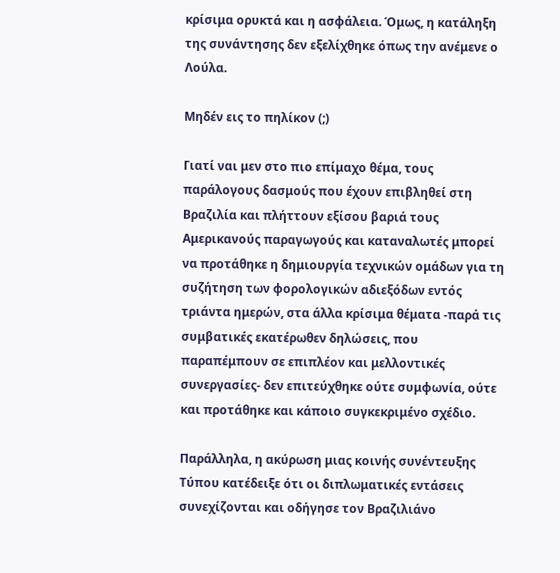κρίσιμα ορυκτά και η ασφάλεια. Όμως, η κατάληξη της συνάντησης δεν εξελίχθηκε όπως την ανέμενε ο Λούλα.

Μηδέν εις το πηλίκον (;)

Γιατί ναι μεν στο πιο επίμαχο θέμα, τους παράλογους δασμούς που έχουν επιβληθεί στη Βραζιλία και πλήττουν εξίσου βαριά τους Αμερικανούς παραγωγούς και καταναλωτές μπορεί να προτάθηκε η δημιουργία τεχνικών ομάδων για τη συζήτηση των φορολογικών αδιεξόδων εντός τριάντα ημερών, στα άλλα κρίσιμα θέματα -παρά τις συμβατικές εκατέρωθεν δηλώσεις, που παραπέμπουν σε επιπλέον και μελλοντικές συνεργασίες- δεν επιτεύχθηκε ούτε συμφωνία, ούτε και προτάθηκε και κάποιο συγκεκριμένο σχέδιο.

Παράλληλα, η ακύρωση μιας κοινής συνέντευξης Τύπου κατέδειξε ότι οι διπλωματικές εντάσεις συνεχίζονται και οδήγησε τον Βραζιλιάνο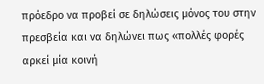πρόεδρο να προβεί σε δηλώσεις μόνος του στην πρεσβεία και να δηλώνει πως «πολλές φορές αρκεί μία κοινή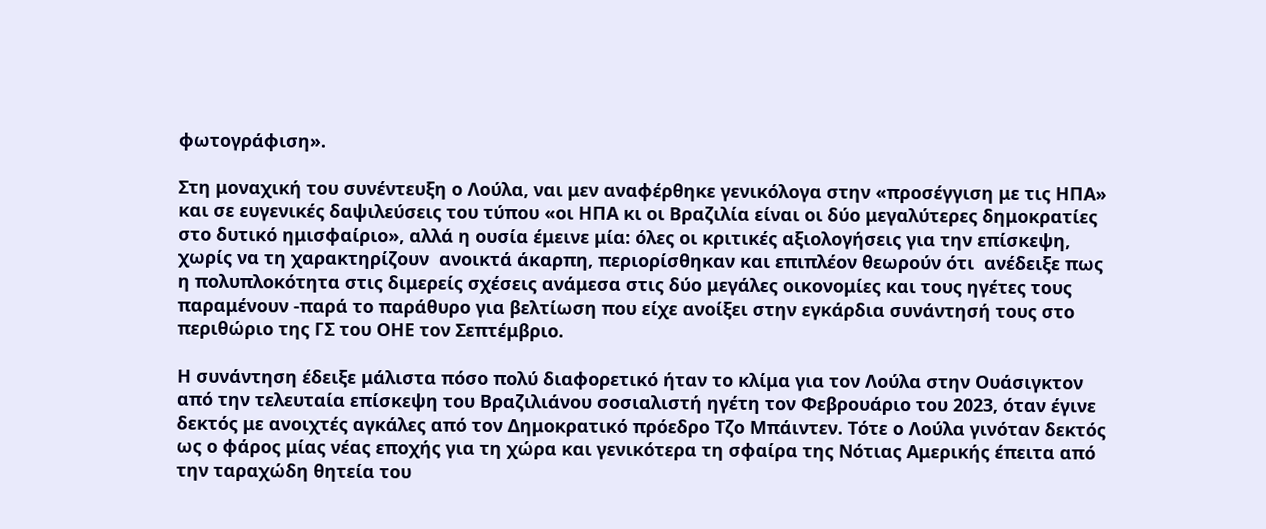φωτογράφιση».

Στη μοναχική του συνέντευξη ο Λούλα, ναι μεν αναφέρθηκε γενικόλογα στην «προσέγγιση με τις ΗΠΑ» και σε ευγενικές δαψιλεύσεις του τύπου «οι ΗΠΑ κι οι Βραζιλία είναι οι δύο μεγαλύτερες δημοκρατίες στο δυτικό ημισφαίριο», αλλά η ουσία έμεινε μία: όλες οι κριτικές αξιολογήσεις για την επίσκεψη, χωρίς να τη χαρακτηρίζουν  ανοικτά άκαρπη, περιορίσθηκαν και επιπλέον θεωρούν ότι  ανέδειξε πως η πολυπλοκότητα στις διμερείς σχέσεις ανάμεσα στις δύο μεγάλες οικονομίες και τους ηγέτες τους παραμένουν -παρά το παράθυρο για βελτίωση που είχε ανοίξει στην εγκάρδια συνάντησή τους στο περιθώριο της ΓΣ του ΟΗΕ τον Σεπτέμβριο.

Η συνάντηση έδειξε μάλιστα πόσο πολύ διαφορετικό ήταν το κλίμα για τον Λούλα στην Ουάσιγκτον από την τελευταία επίσκεψη του Βραζιλιάνου σοσιαλιστή ηγέτη τον Φεβρουάριο του 2023, όταν έγινε δεκτός με ανοιχτές αγκάλες από τον Δημοκρατικό πρόεδρο Τζο Μπάιντεν. Τότε ο Λούλα γινόταν δεκτός ως ο φάρος μίας νέας εποχής για τη χώρα και γενικότερα τη σφαίρα της Νότιας Αμερικής έπειτα από την ταραχώδη θητεία του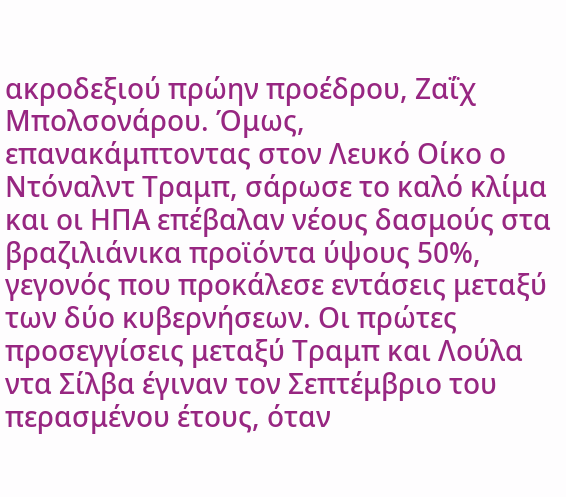ακροδεξιού πρώην προέδρου, Ζαΐχ Μπολσονάρου. Όμως, επανακάμπτοντας στον Λευκό Οίκο ο Ντόναλντ Τραμπ, σάρωσε το καλό κλίμα και οι ΗΠΑ επέβαλαν νέους δασμούς στα βραζιλιάνικα προϊόντα ύψους 50%, γεγονός που προκάλεσε εντάσεις μεταξύ των δύο κυβερνήσεων. Οι πρώτες προσεγγίσεις μεταξύ Τραμπ και Λούλα ντα Σίλβα έγιναν τον Σεπτέμβριο του περασμένου έτους, όταν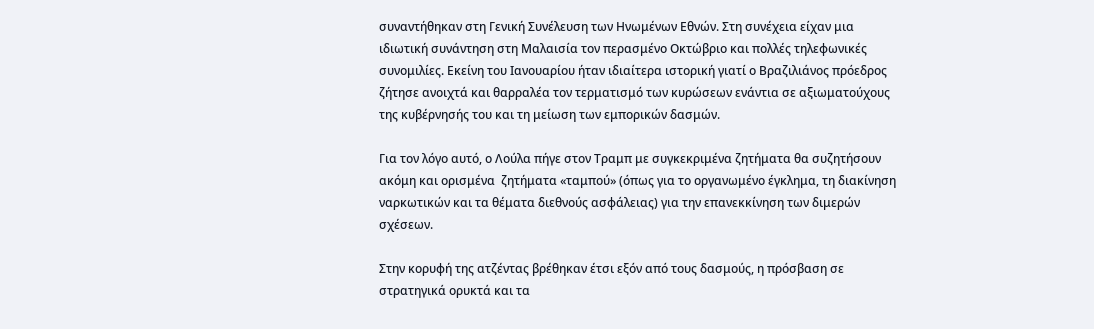συναντήθηκαν στη Γενική Συνέλευση των Ηνωμένων Εθνών. Στη συνέχεια είχαν μια ιδιωτική συνάντηση στη Μαλαισία τον περασμένο Οκτώβριο και πολλές τηλεφωνικές συνομιλίες. Εκείνη του Ιανουαρίου ήταν ιδιαίτερα ιστορική γιατί ο Βραζιλιάνος πρόεδρος ζήτησε ανοιχτά και θαρραλέα τον τερματισμό των κυρώσεων ενάντια σε αξιωματούχους της κυβέρνησής του και τη μείωση των εμπορικών δασμών.

Για τον λόγο αυτό, ο Λούλα πήγε στον Τραμπ με συγκεκριμένα ζητήματα θα συζητήσουν ακόμη και ορισμένα  ζητήματα «ταμπού» (όπως για το οργανωμένο έγκλημα, τη διακίνηση ναρκωτικών και τα θέματα διεθνούς ασφάλειας) για την επανεκκίνηση των διμερών σχέσεων.

Στην κορυφή της ατζέντας βρέθηκαν έτσι εξόν από τους δασμούς, η πρόσβαση σε στρατηγικά ορυκτά και τα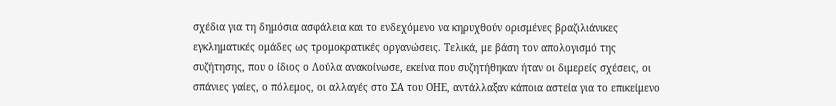σχέδια για τη δημόσια ασφάλεια και το ενδεχόμενο να κηρυχθούν ορισμένες βραζιλιάνικες εγκληματικές ομάδες ως τρομοκρατικές οργανώσεις. Τελικά, με βάση τον απολογισμό της συζήτησης, που ο ίδιος ο Λούλα ανακοίνωσε, εκείνα που συζητήθηκαν ήταν οι διμερείς σχέσεις, οι σπάνιες γαίες, ο πόλεμος, οι αλλαγές στο ΣΑ του ΟΗΕ, αντάλλαξαν κάποια αστεία για το επικείμενο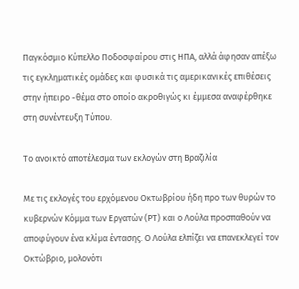Παγκόσμιο Κύπελλο Ποδοσφαίρου στις ΗΠΑ, αλλά άφησαν απέξω τις εγκληματικές ομάδες και φυσικά τις αμερικανικές επιθέσεις στην ήπειρο -θέμα στο οποίο ακροθιγώς κι έμμεσα αναφέρθηκε στη συνέντευξη Τύπου.

Το ανοικτό αποτέλεσμα των εκλογών στη Βραζιλία

Με τις εκλογές του ερχόμενου Οκτωβρίου ήδη προ των θυρών το κυβερνών Κόμμα των Εργατών (ΡΤ) και ο Λούλα προσπαθούν να αποφύγουν ένα κλίμα έντασης. Ο Λούλα ελπίζει να επανεκλεγεί τον Οκτώβριο, μολονότι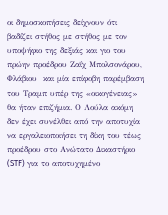οι δημοσκοπήσεις δείχνουν ότι βαδίζει στήθος με στήθος με τον υποψήφιο της δεξιάς και γιο του πρώην προέδρου Ζαΐχ Μπολσονάρου, Φλάβιου  και μία επίφοβη παρέμβαση του Τραμπ υπέρ της «οικογένειας» θα ήταν επιζήμια. Ο Λούλα ακόμη δεν έχει συνέλθει από την αποτυχία να εργαλειοποιήσει τη δίκη του τέως προέδρου στο Ανώτατο Δικαστήριο (STF) για το αποτυχημένο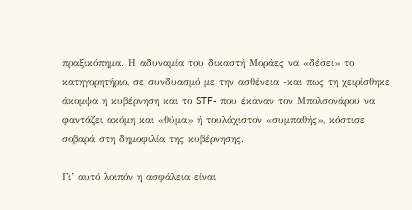πραξικόπημα. Η αδυναμία του δικαστή Μοράες να «δέσει» το κατηγορητήριο, σε συνδυασμό με την ασθένεια -και πως τη χειρίσθηκε άκομψα η κυβέρνηση και το STF- που έκαναν τον Μπολσονάρου να φαντάζει ακόμη και «θύμα» ή τουλάχιστον «συμπαθής», κόστισε σοβαρά στη δημοφιλία της κυβέρνησης.

Γι’ αυτό λοιπόν η ασφάλεια είναι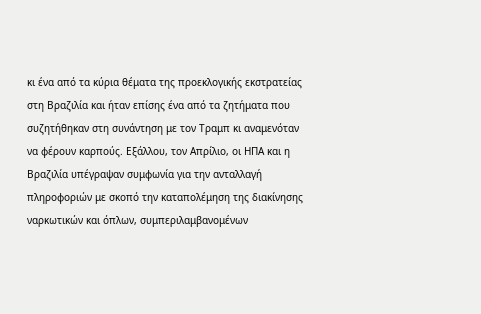κι ένα από τα κύρια θέματα της προεκλογικής εκστρατείας στη Βραζιλία και ήταν επίσης ένα από τα ζητήματα που συζητήθηκαν στη συνάντηση με τον Τραμπ κι αναμενόταν να φέρουν καρπούς. Εξάλλου, τον Απρίλιο, οι ΗΠΑ και η Βραζιλία υπέγραψαν συμφωνία για την ανταλλαγή πληροφοριών με σκοπό την καταπολέμηση της διακίνησης ναρκωτικών και όπλων, συμπεριλαμβανομένων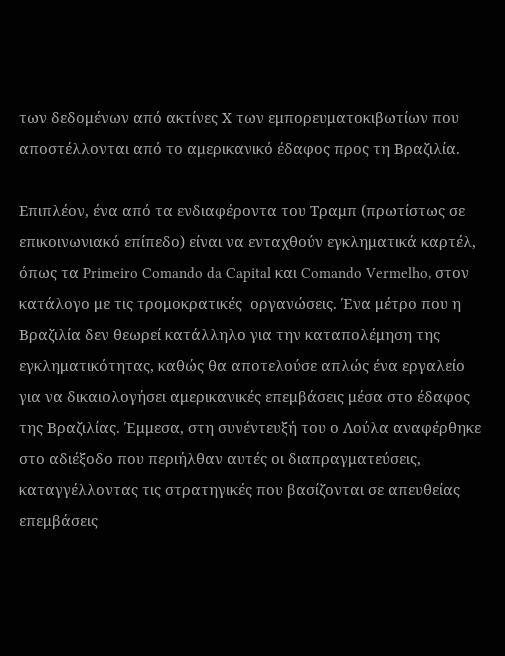των δεδομένων από ακτίνες Χ των εμπορευματοκιβωτίων που αποστέλλονται από το αμερικανικό έδαφος προς τη Βραζιλία.

Επιπλέον, ένα από τα ενδιαφέροντα του Τραμπ (πρωτίστως σε επικοινωνιακό επίπεδο) είναι να ενταχθούν εγκληματικά καρτέλ, όπως τα Primeiro Comando da Capital και Comando Vermelho, στον κατάλογο με τις τρομοκρατικές  οργανώσεις. Ένα μέτρο που η Βραζιλία δεν θεωρεί κατάλληλο για την καταπολέμηση της εγκληματικότητας, καθώς θα αποτελούσε απλώς ένα εργαλείο για να δικαιολογήσει αμερικανικές επεμβάσεις μέσα στο έδαφος της Βραζιλίας. Έμμεσα, στη συνέντευξή του ο Λούλα αναφέρθηκε στο αδιέξοδο που περιήλθαν αυτές οι διαπραγματεύσεις, καταγγέλλοντας τις στρατηγικές που βασίζονται σε απευθείας επεμβάσεις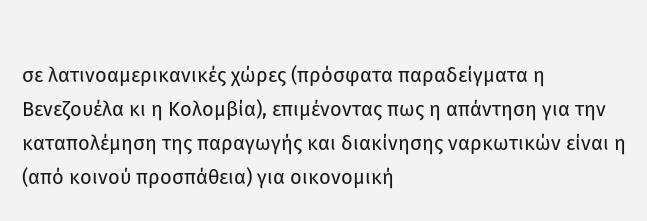σε λατινοαμερικανικές χώρες (πρόσφατα παραδείγματα η Βενεζουέλα κι η Κολομβία), επιμένοντας πως η απάντηση για την καταπολέμηση της παραγωγής και διακίνησης ναρκωτικών είναι η (από κοινού προσπάθεια) για οικονομική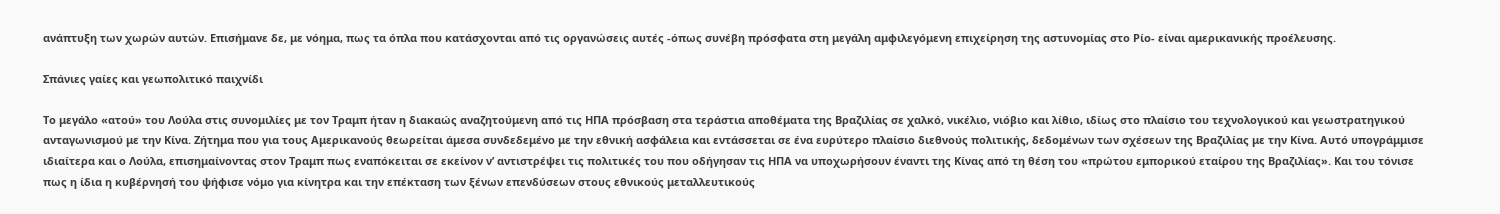ανάπτυξη των χωρών αυτών. Επισήμανε δε, με νόημα, πως τα όπλα που κατάσχονται από τις οργανώσεις αυτές -όπως συνέβη πρόσφατα στη μεγάλη αμφιλεγόμενη επιχείρηση της αστυνομίας στο Ρίο- είναι αμερικανικής προέλευσης.

Σπάνιες γαίες και γεωπολιτικό παιχνίδι

Το μεγάλο «ατού» του Λούλα στις συνομιλίες με τον Τραμπ ήταν η διακαώς αναζητούμενη από τις ΗΠΑ πρόσβαση στα τεράστια αποθέματα της Βραζιλίας σε χαλκό, νικέλιο, νιόβιο και λίθιο, ιδίως στο πλαίσιο του τεχνολογικού και γεωστρατηγικού ανταγωνισμού με την Κίνα. Ζήτημα που για τους Αμερικανούς θεωρείται άμεσα συνδεδεμένο με την εθνική ασφάλεια και εντάσσεται σε ένα ευρύτερο πλαίσιο διεθνούς πολιτικής, δεδομένων των σχέσεων της Βραζιλίας με την Κίνα. Αυτό υπογράμμισε ιδιαίτερα και ο Λούλα, επισημαίνοντας στον Τραμπ πως εναπόκειται σε εκείνον ν’ αντιστρέψει τις πολιτικές του που οδήγησαν τις ΗΠΑ να υποχωρήσουν έναντι της Κίνας από τη θέση του «πρώτου εμπορικού εταίρου της Βραζιλίας». Και του τόνισε πως η ίδια η κυβέρνησή του ψήφισε νόμο για κίνητρα και την επέκταση των ξένων επενδύσεων στους εθνικούς μεταλλευτικούς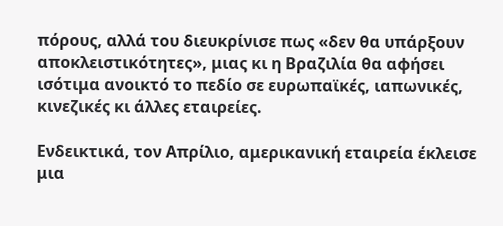πόρους, αλλά του διευκρίνισε πως «δεν θα υπάρξουν αποκλειστικότητες», μιας κι η Βραζιλία θα αφήσει ισότιμα ανοικτό το πεδίο σε ευρωπαϊκές, ιαπωνικές, κινεζικές κι άλλες εταιρείες.

Ενδεικτικά, τον Απρίλιο, αμερικανική εταιρεία έκλεισε μια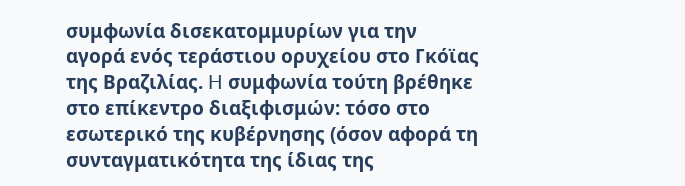συμφωνία δισεκατομμυρίων για την αγορά ενός τεράστιου ορυχείου στο Γκόϊας της Βραζιλίας. H συμφωνία τούτη βρέθηκε στο επίκεντρο διαξιφισμών: τόσο στο εσωτερικό της κυβέρνησης (όσον αφορά τη συνταγματικότητα της ίδιας της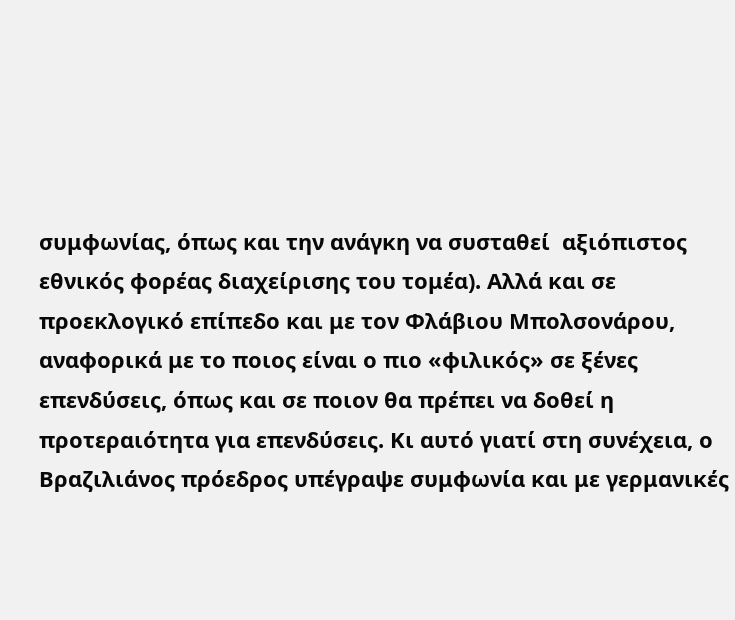συμφωνίας, όπως και την ανάγκη να συσταθεί  αξιόπιστος εθνικός φορέας διαχείρισης του τομέα). Αλλά και σε προεκλογικό επίπεδο και με τον Φλάβιου Μπολσονάρου, αναφορικά με το ποιος είναι ο πιο «φιλικός» σε ξένες επενδύσεις, όπως και σε ποιον θα πρέπει να δοθεί η προτεραιότητα για επενδύσεις. Κι αυτό γιατί στη συνέχεια, ο Βραζιλιάνος πρόεδρος υπέγραψε συμφωνία και με γερμανικές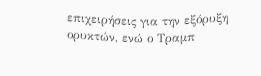επιχειρήσεις για την εξόρυξη ορυκτών, ενώ ο Τραμπ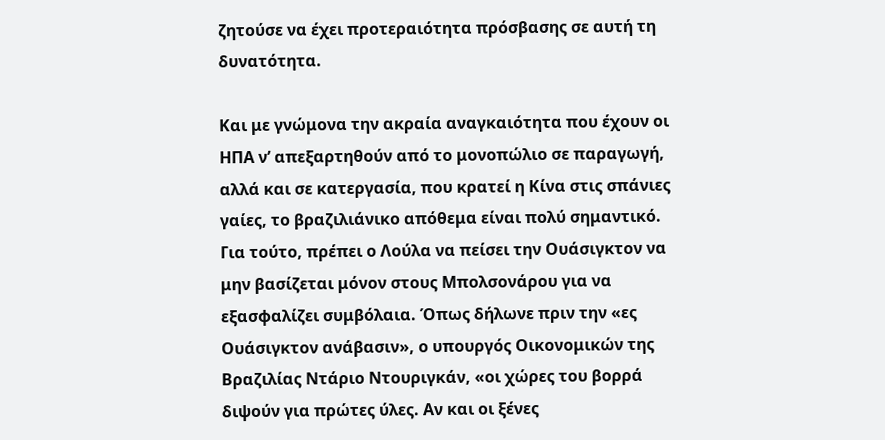ζητούσε να έχει προτεραιότητα πρόσβασης σε αυτή τη δυνατότητα.

Και με γνώμονα την ακραία αναγκαιότητα που έχουν οι ΗΠΑ ν’ απεξαρτηθούν από το μονοπώλιο σε παραγωγή, αλλά και σε κατεργασία, που κρατεί η Κίνα στις σπάνιες γαίες, το βραζιλιάνικο απόθεμα είναι πολύ σημαντικό. Για τούτο, πρέπει ο Λούλα να πείσει την Ουάσιγκτον να μην βασίζεται μόνον στους Μπολσονάρου για να εξασφαλίζει συμβόλαια. Όπως δήλωνε πριν την «ες Ουάσιγκτον ανάβασιν», ο υπουργός Οικονομικών της Βραζιλίας Ντάριο Ντουριγκάν, «οι χώρες του βορρά διψούν για πρώτες ύλες. Αν και οι ξένες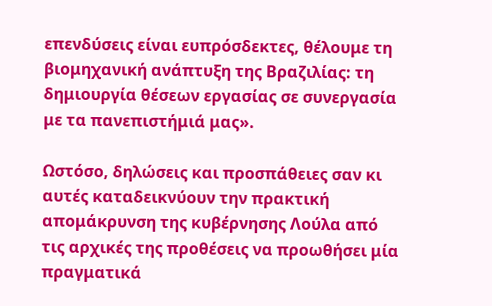επενδύσεις είναι ευπρόσδεκτες, θέλουμε τη βιομηχανική ανάπτυξη της Βραζιλίας: τη δημιουργία θέσεων εργασίας σε συνεργασία με τα πανεπιστήμιά μας».

Ωστόσο, δηλώσεις και προσπάθειες σαν κι αυτές καταδεικνύουν την πρακτική απομάκρυνση της κυβέρνησης Λούλα από τις αρχικές της προθέσεις να προωθήσει μία πραγματικά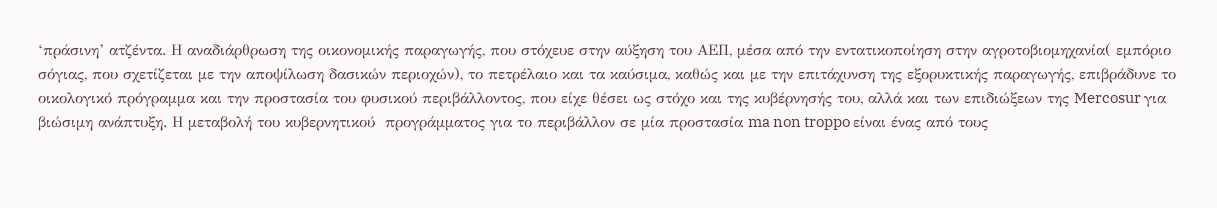‘πράσινη’ ατζέντα. Η αναδιάρθρωση της οικονομικής παραγωγής, που στόχευε στην αύξηση του ΑΕΠ, μέσα από την εντατικοποίηση στην αγροτοβιομηχανία( εμπόριο σόγιας, που σχετίζεται με την αποψίλωση δασικών περιοχών), το πετρέλαιο και τα καύσιμα, καθώς και με την επιτάχυνση της εξορυκτικής παραγωγής, επιβράδυνε το οικολογικό πρόγραμμα και την προστασία του φυσικού περιβάλλοντος, που είχε θέσει ως στόχο και της κυβέρνησής του, αλλά και των επιδιώξεων της Mercosur για βιώσιμη ανάπτυξη. Η μεταβολή του κυβερνητικού  προγράμματος για το περιβάλλον σε μία προστασία ma non troppo είναι ένας από τους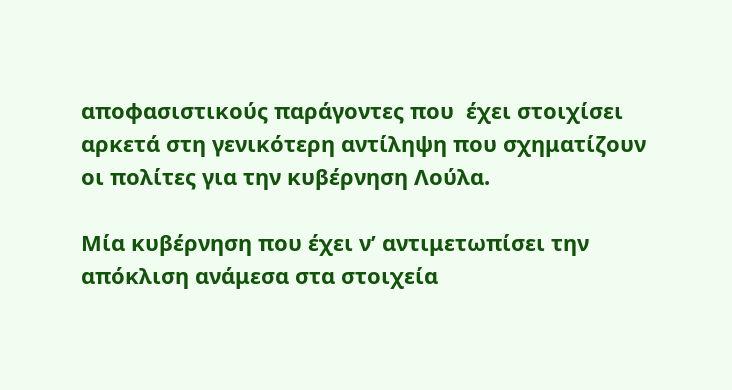αποφασιστικούς παράγοντες που  έχει στοιχίσει αρκετά στη γενικότερη αντίληψη που σχηματίζουν οι πολίτες για την κυβέρνηση Λούλα.

Μία κυβέρνηση που έχει ν’ αντιμετωπίσει την απόκλιση ανάμεσα στα στοιχεία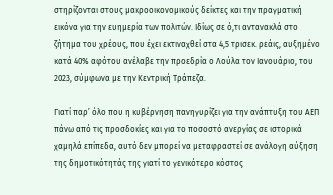στηρίζονται στους μακροοικονομικούς δείκτες και την πραγματική εικόνα για την ευημερία των πολιτών. Ιδίως σε ό,τι αντανακλά στο ζήτημα του χρέους, που έχει εκτιναχθεί στα 4,5 τρισεκ. ρεάις, αυξημένο κατά 40% αφότου ανέλαβε την προεδρία ο Λούλα τον Ιανουάριο, του 2023, σύμφωνα με την Κεντρική Τράπεζα.

Γιατί παρ’ όλο που η κυβέρνηση πανηγυρίζει για την ανάπτυξη του ΑΕΠ πάνω από τις προσδοκίες και για το ποσοστό ανεργίας σε ιστορικά χαμηλά επίπεδα, αυτό δεν μπορεί να μεταφραστεί σε ανάλογη αύξηση της δημοτικότητάς της γιατί το γενικότερο κόστος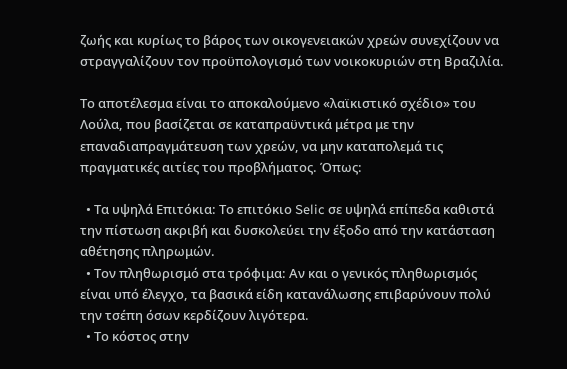ζωής και κυρίως το βάρος των οικογενειακών χρεών συνεχίζουν να στραγγαλίζουν τον προϋπολογισμό των νοικοκυριών στη Βραζιλία.

Το αποτέλεσμα είναι το αποκαλούμενο «λαϊκιστικό σχέδιο» του Λούλα, που βασίζεται σε καταπραϋντικά μέτρα με την επαναδιαπραγμάτευση των χρεών, να μην καταπολεμά τις πραγματικές αιτίες του προβλήματος. Όπως:

  • Τα υψηλά Επιτόκια: Το επιτόκιο Selic σε υψηλά επίπεδα καθιστά την πίστωση ακριβή και δυσκολεύει την έξοδο από την κατάσταση αθέτησης πληρωμών.
  • Τον πληθωρισμό στα τρόφιμα: Αν και ο γενικός πληθωρισμός είναι υπό έλεγχο, τα βασικά είδη κατανάλωσης επιβαρύνουν πολύ την τσέπη όσων κερδίζουν λιγότερα.
  • Το κόστος στην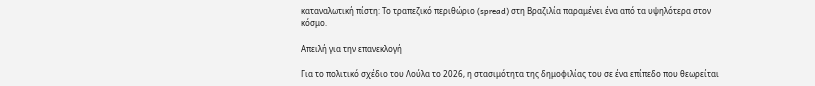καταναλωτική πίστη: Το τραπεζικό περιθώριο (spread) στη Βραζιλία παραμένει ένα από τα υψηλότερα στον κόσμο.

Απειλή για την επανεκλογή

Για το πολιτικό σχέδιο του Λούλα το 2026, η στασιμότητα της δημοφιλίας του σε ένα επίπεδο που θεωρείται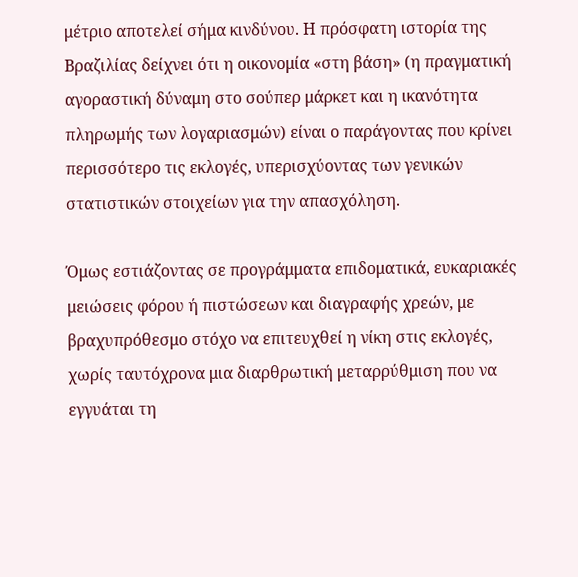μέτριο αποτελεί σήμα κινδύνου. Η πρόσφατη ιστορία της Βραζιλίας δείχνει ότι η οικονομία «στη βάση» (η πραγματική αγοραστική δύναμη στο σούπερ μάρκετ και η ικανότητα πληρωμής των λογαριασμών) είναι ο παράγοντας που κρίνει περισσότερο τις εκλογές, υπερισχύοντας των γενικών στατιστικών στοιχείων για την απασχόληση.

Όμως εστιάζοντας σε προγράμματα επιδοματικά, ευκαριακές μειώσεις φόρου ή πιστώσεων και διαγραφής χρεών, με βραχυπρόθεσμο στόχο να επιτευχθεί η νίκη στις εκλογές, χωρίς ταυτόχρονα μια διαρθρωτική μεταρρύθμιση που να εγγυάται τη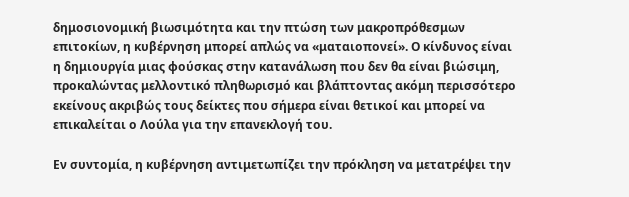δημοσιονομική βιωσιμότητα και την πτώση των μακροπρόθεσμων επιτοκίων, η κυβέρνηση μπορεί απλώς να «ματαιοπονεί». Ο κίνδυνος είναι η δημιουργία μιας φούσκας στην κατανάλωση που δεν θα είναι βιώσιμη, προκαλώντας μελλοντικό πληθωρισμό και βλάπτοντας ακόμη περισσότερο εκείνους ακριβώς τους δείκτες που σήμερα είναι θετικοί και μπορεί να επικαλείται ο Λούλα για την επανεκλογή του.

Εν συντομία, η κυβέρνηση αντιμετωπίζει την πρόκληση να μετατρέψει την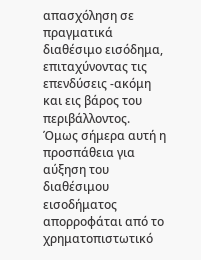απασχόληση σε πραγματικά διαθέσιμο εισόδημα, επιταχύνοντας τις επενδύσεις -ακόμη και εις βάρος του περιβάλλοντος. Όμως σήμερα αυτή η προσπάθεια για αύξηση του διαθέσιμου εισοδήματος απορροφάται από το χρηματοπιστωτικό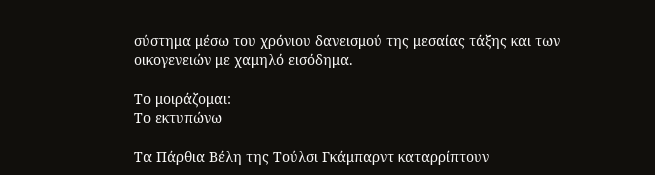σύστημα μέσω του χρόνιου δανεισμού της μεσαίας τάξης και των οικογενειών με χαμηλό εισόδημα.

Το μοιράζομαι:
Το εκτυπώνω

Τα Πάρθια Βέλη της Τούλσι Γκάμπαρντ καταρρίπτουν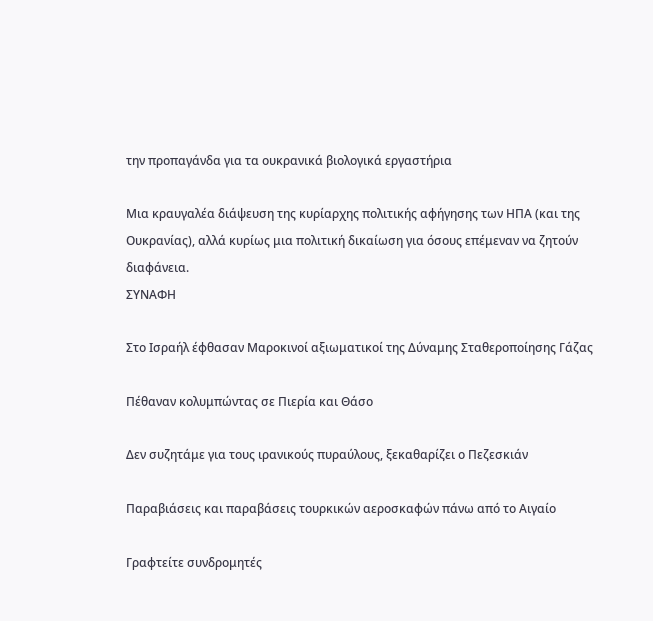την προπαγάνδα για τα ουκρανικά βιολογικά εργαστήρια

Μια κραυγαλέα διάψευση της κυρίαρχης πολιτικής αφήγησης των ΗΠΑ (και της Ουκρανίας), αλλά κυρίως μια πολιτική δικαίωση για όσους επέμεναν να ζητούν διαφάνεια.
ΣΥΝΑΦΗ

Στο Ισραήλ έφθασαν Μαροκινοί αξιωματικοί της Δύναμης Σταθεροποίησης Γάζας

Πέθαναν κολυμπώντας σε Πιερία και Θάσο

Δεν συζητάμε για τους ιρανικούς πυραύλους, ξεκαθαρίζει ο Πεζεσκιάν

Παραβιάσεις και παραβάσεις τουρκικών αεροσκαφών πάνω από το Αιγαίο

Γραφτείτε συνδρομητές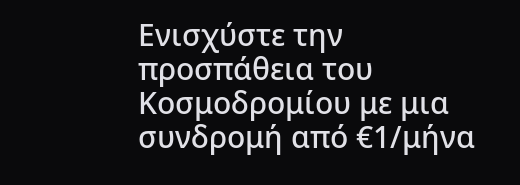Ενισχύστε την προσπάθεια του Κοσμοδρομίου με μια συνδρομή από €1/μήνα